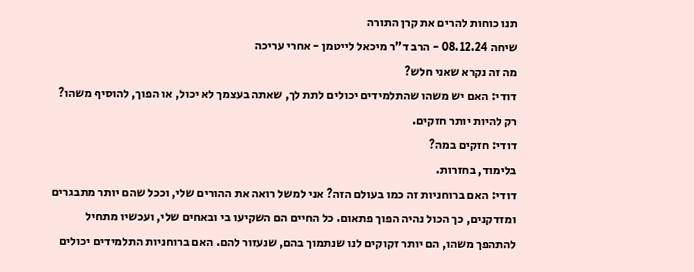תנו כוחות להרים את קרן התורה
שיחה 08.12.24 - הרב ד"ר מיכאל לייטמן - אחרי עריכה
מה זה נקרא שאני חלש?
דודי: האם יש משהו שהתלמידים יכולים לתת לך, שאתה בעצמך לא יכול, או הפוך, להוסיף משהו?
רק להיות יותר חזקים.
דודי: חזקים במה?
בלימוד, בחזרות.
דודי: האם ברוחניות זה כמו בעולם הזה? אני למשל רואה את ההורים שלי, וככל שהם יותר מתבגרים ומזדקנים, כך הכול נהיה הפוך פתאום. כל החיים הם השקיעו בי ובאחים שלי, ועכשיו מתחיל להתהפך משהו, הם יותר זקוקים לנו שנתמוך בהם, שנעזור להם. האם ברוחניות התלמידים יכולים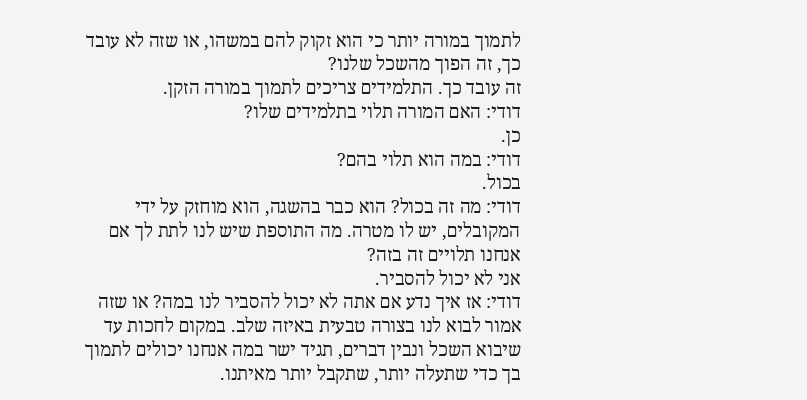לתמוך במורה יותר כי הוא זקוק להם במשהו, או שזה לא עובד כך, זה הפוך מהשכל שלנו?
זה עובד כך. התלמידים צריכים לתמוך במורה הזקן.
דודי: האם המורה תלוי בתלמידים שלו?
כן.
דודי: במה הוא תלוי בהם?
בכול.
דודי: מה זה בכול? הוא כבר בהשגה, הוא מוחזק על ידי המקובלים, יש לו מטרה. מה התוספת שיש לנו לתת לך אם אנחנו תלויים זה בזה?
אני לא יכול להסביר.
דודי: אז איך נדע אם אתה לא יכול להסביר לנו במה? או שזה אמור לבוא לנו בצורה טבעית באיזה שלב. במקום לחכות עד שיבוא השכל ונבין דברים, תגיד ישר במה אנחנו יכולים לתמוך בך כדי שתעלה יותר, שתקבל יותר מאיתנו.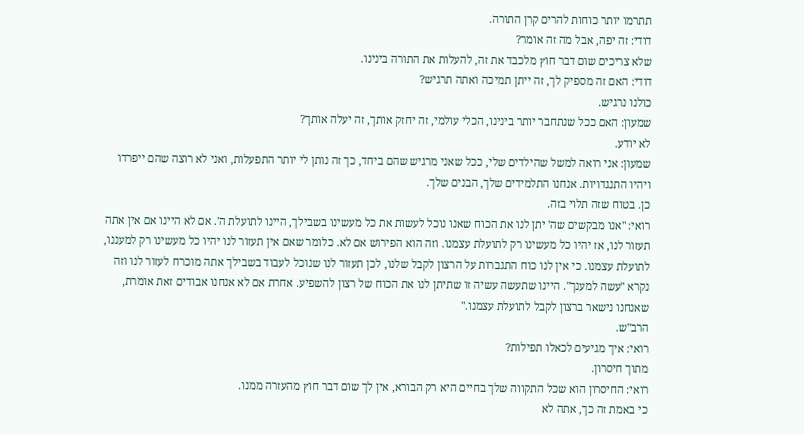תתרמו יותר כוחות להרים קרן התורה.
דודי: זה יפה, אבל מה זה אומר?
שלא צריכים שום דבר חוץ מלכבד את זה, להעלות את התורה בינינו.
דודי: האם זה מספיק לך, זה ייתן תמיכה ואתה תרגיש?
כולנו נרגיש.
שמעון: האם ככל שנתחבר יותר בינינו, הכלי עולמי, זה יחזק אותך, זה יעלה אותך?
לא יודע.
שמעון: אני רואה למשל שהילדים שלי, ככל שאני מרגיש שהם ביחד, כך זה נותן לי יותר התפעלות, ואני לא רוצה שהם ייפרדו ויהיו התנגדויות. אנחנו התלמידים שלך, הבנים שלך.
כן. בטוח שזה תלוי בזה.
רואי: "אנו מבקשים שה' יתן לנו את הכוח שאנו נוכל לעשות את כל מעשינו בשבילך, היינו לתועלת ה'. אם לא היינו אם אין אתה תעזור לנו, אז יהיו כל מעשינו רק לתועלת עצמנו. וזה הוא הפירוש אם לא. כלומר שאם אין תעזור לנו יהיו כל מעשינו רק למעננו, לתועלת עצמנו. כי אין לנו כוח התגברות על הרצון לקבל שלנו, לכן תעזור לנו שנוכל לעבוד בשבילך אתה מוכרח לעזור לנו וזה נקרא "עשה למענך". היינו שתעשה עשיה זו שתיתן לנו את הכוח של רצון להשפיע. אחרת אם לא אנחנו אבודים זאת אומרת, שאנחנו נישאר ברצון לקבל לתועלת עצמנו."
הרב"ש.
רואי: איך מגיעים לכאלו תפילות?
מתוך חיסרון.
רואי: החיסרון הוא שכל התקווה שלך בחיים היא רק הבורא, אין לך שום דבר חוץ מהעזרה ממנו.
כי באמת זה כך, אתה לא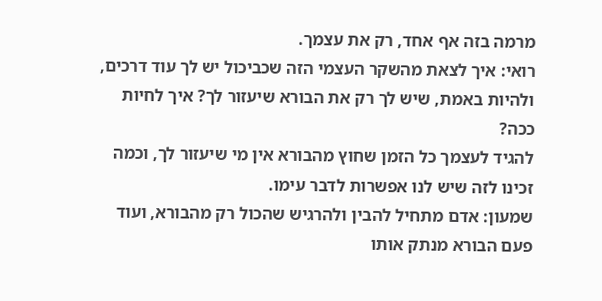מרמה בזה אף אחד, רק את עצמך.
רואי: איך לצאת מהשקר העצמי הזה שכביכול יש לך עוד דרכים, ולהיות באמת, שיש לך רק את הבורא שיעזור לך? איך לחיות ככה?
להגיד לעצמך כל הזמן שחוץ מהבורא אין מי שיעזור לך, וכמה זכינו לזה שיש לנו אפשרות לדבר עימו.
שמעון: אדם מתחיל להבין ולהרגיש שהכול רק מהבורא, ועוד פעם הבורא מנתק אותו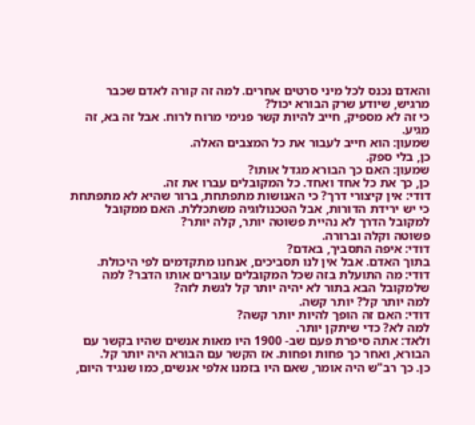והאדם נכנס לכל מיני סרטים אחרים. למה זה קורה לאדם שכבר מרגיש, שיודע שרק הבורא יכול?
כי זה לא מספיק, חייב להיות קשר פנימי מרוח לרוח. אבל זה בא, זה מגיע.
שמעון: הוא חייב לעבור את כל המצבים האלה.
כן, בלי ספק.
שמעון: האם כך הבורא מגדל אותו?
כן, כך את כל אחד ואחד. כל המקובלים עברו את זה.
דודי: אין קיצורי דרך? כי האנושות מתפתחת, ברור שהיא לא מתפתחת כי יש ירידת הדורות, אבל הטכנולוגיה משתכללת. האם ממקובל למקובל הדרך לא נהיית פשוטה יותר, קלה יותר?
פשוטה וקלה וברורה.
דודי: איפה התסביך, באדם?
בתוך האדם. אבל אין לנו תסביכים, אנחנו מתקדמים לפי היכולת.
דודי: מה התועלת בזה שכל המקובלים עוברים אותו הדבר? למה שלמקובל הבא בתור לא יהיה יותר קל לגשת לזה?
למה יותר קל? יותר קשה.
דודי: האם זה הופך להיות יותר קשה?
למה לא? כדי שיתקן יותר.
ולאד: אתה סיפרת פעם שב- 1900 היו מאות אנשים שהיו בקשר עם הבורא, ואחר כך פחות ופחות. אז הקשר עם הבורא היה יותר קל.
כן. כך רב"ש היה אומר, שאם היו בזמנו אלפי אנשים, כמו שנגיד היום,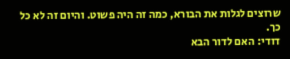שרוצים לגלות את הבורא, כמה זה היה פשוט. והיום זה לא כל כך.
דודי: האם לדור הבא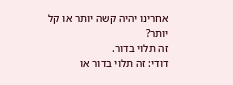אחרינו יהיה קשה יותר או קל יותר?
זה תלוי בדור.
דודי: זה תלוי בדור או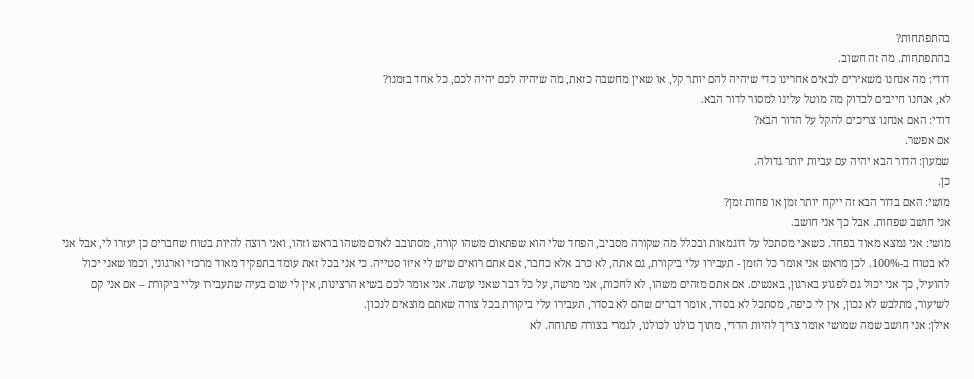בהתפתחות?
בהתפתחות. מה זה חשוב.
דודי: מה אנחנו משאירים לבאים אחרינו כדי שיהיה להם יותר קל, או שאין מחשבה כזאת, מה שיהיה לכם יהיה לכם, כל אחד בזמנו?
לא, אנחנו חייבים לבדוק מה מוטל עלינו למסור לדור הבא.
דודי: האם אנחנו צריכים להקל על הדור הבא?
אם אפשר.
שמעון: הדור הבא יהיה עם עביות יותר גדולה.
כן.
מושי: האם בדור הבא זה ייקח יותר זמן או פחות זמן?
אני חושב שפחות. אבל כך אני חושב.
מושי: אני נמצא מאוד בפחד. כשאני מסתכל על דוגמאות ובכלל מה שקורה מסביב, הפחד שלי הוא שפתאום משהו קורה, מסתובב לאדם משהו בראש וזהו, ואני רוצה להיות בטוח שחברים כן יעזרו לי, אבל אני לא בטוח ב-100%. לכן מראש אני אומר כל הזמן - תעבירו עלי ביקורת, גם אתה, לא כרב אלא כחבר, אם אתם רואים שיש לי איזו סטייה. כי אני בכל זאת עומד בתפקיד מאוד מרכזי וארגוני, וכמו שאני יכול להועיל, כך אני יכול גם לפגוע בארגון, באנשים. אם אתם מזהים משהו, לא לחכות, אני מרשה, על כל דבר שאני עושה. אני אומר לכם בשיא הרצינות, אין לי שום בעיה שתעבירו עליי ביקורת – אם אני קם לשיעור, מתלבש לא נכון, אין לי כיפה, מסתכל לא בסדר, אומר דברים שהם לא בסדר, תעבירו עלי ביקורת בכל צורה שאתם מוצאים לנכון.
אילן: אני חושב שמה שמושי אומר צריך להיות הדדי, מתוך כולנו לכולנו, לגמרי בצורה פתוחה. לא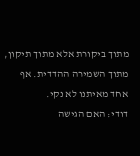מתוך ביקורת אלא מתוך תיקון, מתוך השמירה ההדדית. אף אחד מאיתנו לא נקי.
דודי: האם הגישה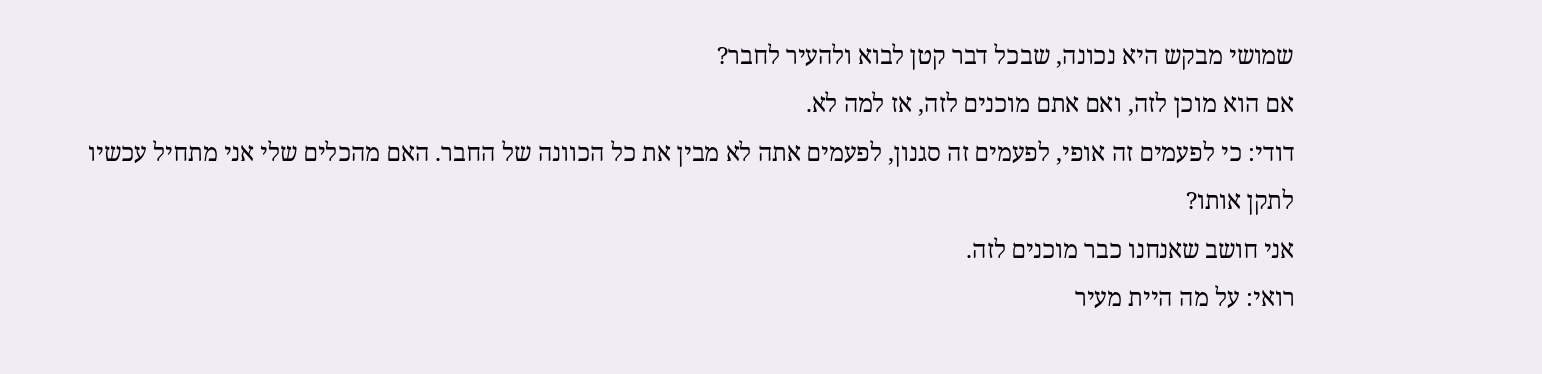שמושי מבקש היא נכונה, שבכל דבר קטן לבוא ולהעיר לחבר?
אם הוא מוכן לזה, ואם אתם מוכנים לזה, אז למה לא.
דודי: כי לפעמים זה אופי, לפעמים זה סגנון, לפעמים אתה לא מבין את כל הכוונה של החבר. האם מהכלים שלי אני מתחיל עכשיו לתקן אותו?
אני חושב שאנחנו כבר מוכנים לזה.
רואי: על מה היית מעיר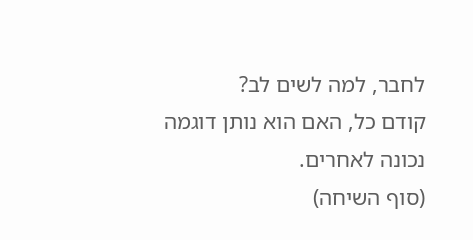לחבר, למה לשים לב?
קודם כל, האם הוא נותן דוגמה נכונה לאחרים.
(סוף השיחה)